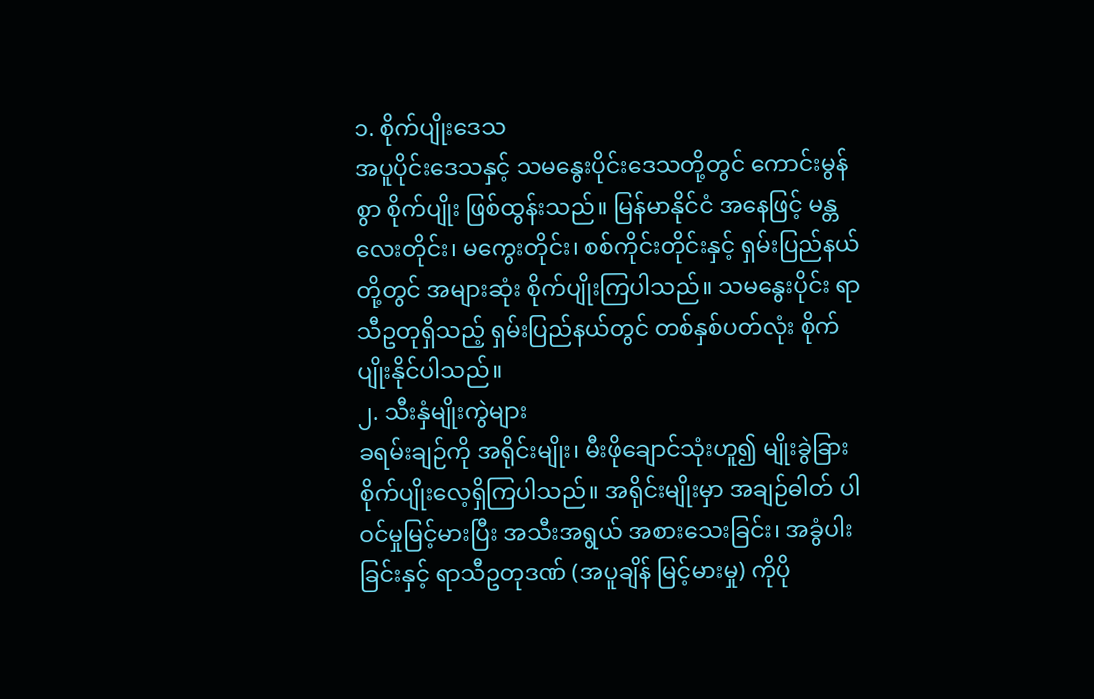၁. စိုက်ပျိုးဒေသ
အပူပိုင်းဒေသနှင့် သမနွေးပိုင်းဒေသတို့တွင် ကောင်းမွန်စွာ စိုက်ပျိုး ဖြစ်ထွန်းသည်။ မြန်မာနိုင်ငံ အနေဖြင့် မန္တလေးတိုင်း၊ မကွေးတိုင်း၊ စစ်ကိုင်းတိုင်းနှင့် ရှမ်းပြည်နယ်တို့တွင် အများဆုံး စိုက်ပျိုးကြပါသည်။ သမနွေးပိုင်း ရာသီဥတုရှိသည့် ရှမ်းပြည်နယ်တွင် တစ်နှစ်ပတ်လုံး စိုက်ပျိုးနိုင်ပါသည်။
၂. သီးနှံမျိုးကွဲများ
ခရမ်းချဉ်ကို အရိုင်းမျိုး၊ မီးဖိုချောင်သုံးဟူ၍ မျိုးခွဲခြား စိုက်ပျိုးလေ့ရှိကြပါသည်။ အရိုင်းမျိုးမှာ အချဉ်ဓါတ် ပါဝင်မှုမြင့်မားပြီး အသီးအရွယ် အစားသေးခြင်း၊ အခွံပါးခြင်းနှင့် ရာသီဥတုဒဏ် (အပူချိန် မြင့်မားမှု) ကိုပို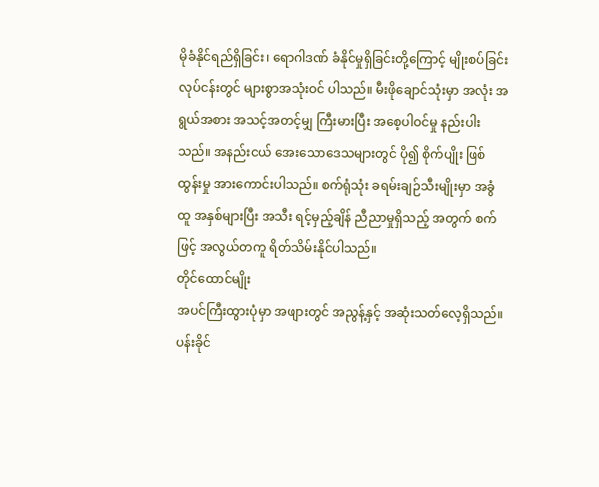မိုခံနိုင်ရည်ရှိခြင်း၊ ရောဂါဒဏ် ခံနိုင်မှုရှိခြင်းတို့ကြောင့် မျိုးစပ်ခြင်းလုပ်ငန်းတွင် များစွာအသုံးဝင် ပါသည်။ မီးဖိုချောင်သုံးမှာ အလုံး အရွယ်အစား အသင့်အတင့်မျှ ကြီးမားပြီး အစေ့ပါဝင်မှု နည်းပါးသည်။ အနည်းငယ် အေးသောဒေသများတွင် ပို၍ စိုက်ပျိုး ဖြစ်ထွန်းမှု အားကောင်းပါသည်။ စက်ရုံသုံး ခရမ်းချဉ်သီးမျိုးမှာ အခွံထူ အနှစ်များပြီး အသီး ရင့်မှည့်ချိန် ညီညာမှုရှိသည့် အတွက် စက်ဖြင့် အလွယ်တကူ ရိတ်သိမ်းနိုင်ပါသည်။
တိုင်ထောင်မျိုး
အပင်ကြီးထွားပုံမှာ အဖျားတွင် အညွန့်နှင့် အဆုံးသတ်လေ့ရှိသည်။ ပန်းခိုင်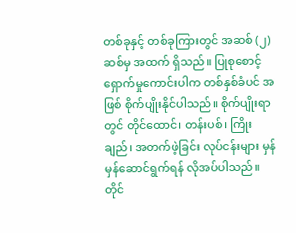တစ်ခုနှင့် တစ်ခုကြားတွင် အဆစ် (၂) ဆစ်မှ အထက် ရှိသည်။ ပြုစုစောင့်ရှောက်မှုကောင်းပါက တစ်နှစ်ခံပင် အဖြစ် စိုက်ပျိုးနိုင်ပါသည်။ စိုက်ပျိုးရာတွင် တိုင်ထောင်၊ တန်းပစ်၊ ကြိုးချည်၊ အတက်ဖဲ့ခြင်း လုပ်ငန်းများ မှန်မှန်ဆောင်ရွက်ရန် လိုအပ်ပါသည်။
တိုင်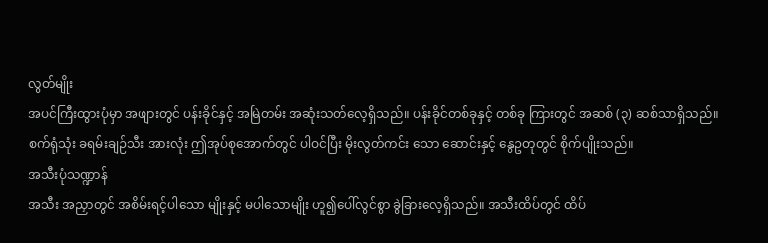လွတ်မျိုး
အပင်ကြီးထွားပုံမှာ အဖျားတွင် ပန်းခိုင်နှင့် အမြဲတမ်း အဆုံးသတ်လေ့ရှိသည်။ ပန်းခိုင်တစ်ခုနှင့် တစ်ခု ကြားတွင် အဆစ် (၃) ဆစ်သာရှိသည်။ စက်ရုံသုံး ခရမ်းချဉ်သီး အားလုံး ဤအုပ်စုအောက်တွင် ပါဝင်ပြီး မိုးလွတ်ကင်း သော ဆောင်းနှင့် နွေဥတုတွင် စိုက်ပျိုးသည်။
အသီးပုံသဏ္ဍာန်
အသီး အညှာတွင် အစိမ်းရင့်ပါသော မျိုးနှင့် မပါသောမျိုး ဟူ၍ပေါ်လွင်စွာ ခွဲခြားလေ့ရှိသည်။ အသီးထိပ်တွင် ထိပ်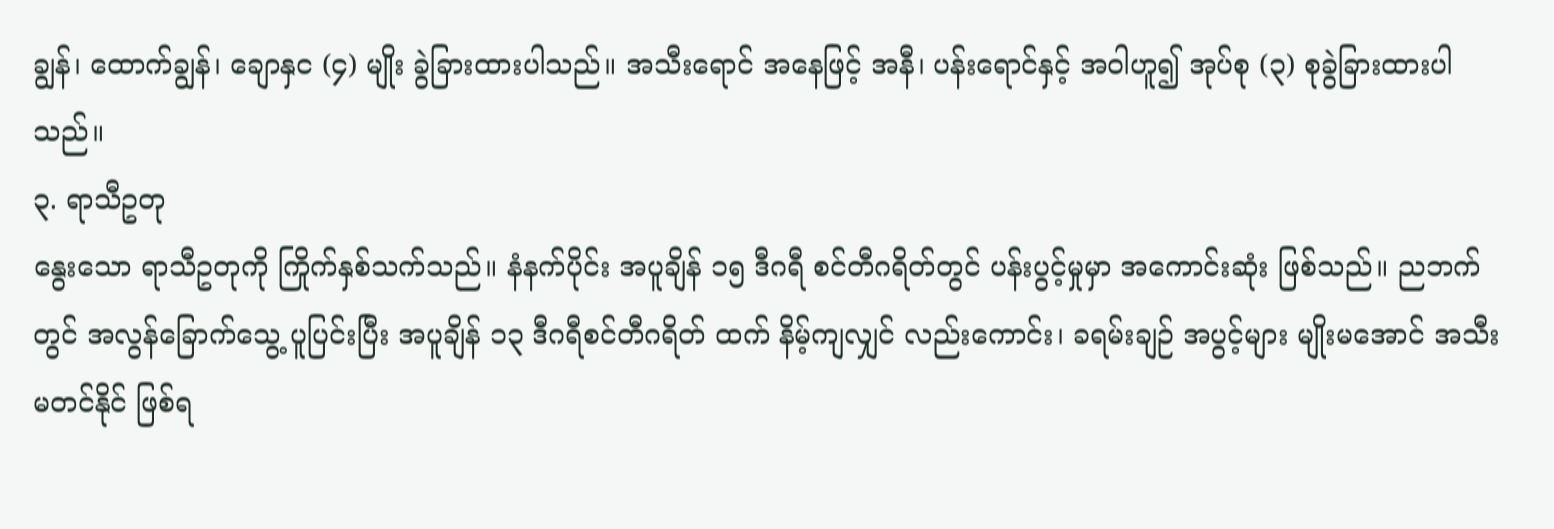ချွန်၊ ထောက်ချွန်၊ ချောနှင (၄) မျိုး ခွဲခြားထားပါသည်။ အသီးရောင် အနေဖြင့် အနီ၊ ပန်းရောင်နှင့် အဝါဟူ၍ အုပ်စု (၃) စုခွဲခြားထားပါသည်။
၃. ရာသီဥတု
နွေးသော ရာသီဥတုကို ကြိုက်နှစ်သက်သည်။ နံနက်ပိုင်း အပူချိန် ၁၅ ဒီဂရီ စင်တီဂရိတ်တွင် ပန်းပွင့်မှုမှာ အကောင်းဆုံး ဖြစ်သည်။ ညဘက်တွင် အလွန်ခြောက်သွေ့ ပူပြင်းပြီး အပူချိန် ၁၃ ဒီဂရီစင်တီဂရိတ် ထက် နိမ့်ကျလျှင် လည်းကောင်း၊ ခရမ်းချဉ် အပွင့်များ မျိုးမအောင် အသီး မတင်နိုင် ဖြစ်ရ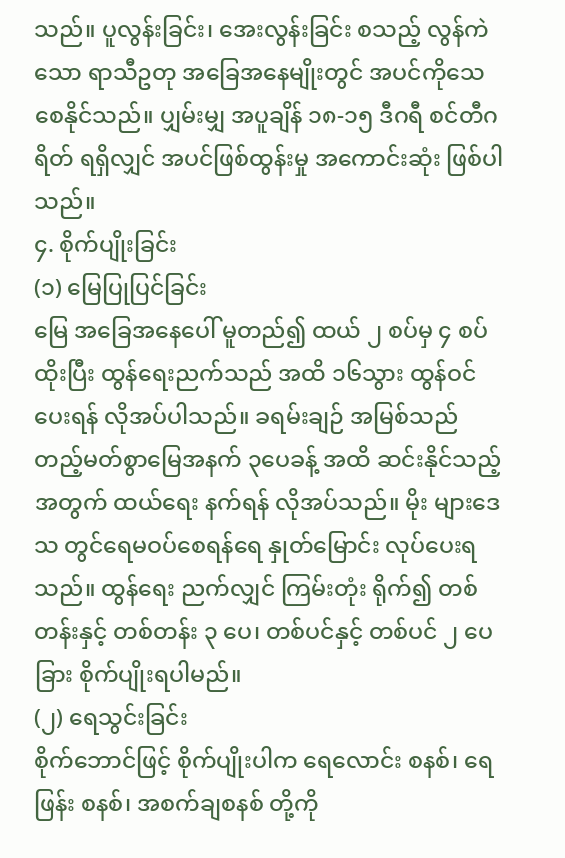သည်။ ပူလွန်းခြင်း၊ အေးလွန်းခြင်း စသည့် လွန်ကဲသော ရာသီဥတု အခြေအနေမျိုးတွင် အပင်ကိုသေစေနိုင်သည်။ ပျှမ်းမျှ အပူချိန် ၁၈-၁၅ ဒီဂရီ စင်တီဂရိတ် ရရှိလျှင် အပင်ဖြစ်ထွန်းမှု အကောင်းဆုံး ဖြစ်ပါသည်။
၄. စိုက်ပျိုးခြင်း
(၁) မြေပြုပြင်ခြင်း
မြေ အခြေအနေပေါ် မူတည်၍ ထယ် ၂ စပ်မှ ၄ စပ်ထိုးပြီး ထွန်ရေးညက်သည် အထိ ၁၆သွား ထွန်ဝင်ပေးရန် လိုအပ်ပါသည်။ ခရမ်းချဉ် အမြစ်သည် တည့်မတ်စွာမြေအနက် ၃ပေခန့် အထိ ဆင်းနိုင်သည့်အတွက် ထယ်ရေး နက်ရန် လိုအပ်သည်။ မိုး များဒေသ တွင်ရေမဝပ်စေရန်ရေ နှုတ်မြောင်း လုပ်ပေးရသည်။ ထွန်ရေး ညက်လျှင် ကြမ်းတုံး ရိုက်၍ တစ်တန်းနှင့် တစ်တန်း ၃ ပေ၊ တစ်ပင်နှင့် တစ်ပင် ၂ ပေခြား စိုက်ပျိုးရပါမည်။
(၂) ရေသွင်းခြင်း
စိုက်ဘောင်ဖြင့် စိုက်ပျိုးပါက ရေလောင်း စနစ်၊ ရေဖြန်း စနစ်၊ အစက်ချစနစ် တို့ကို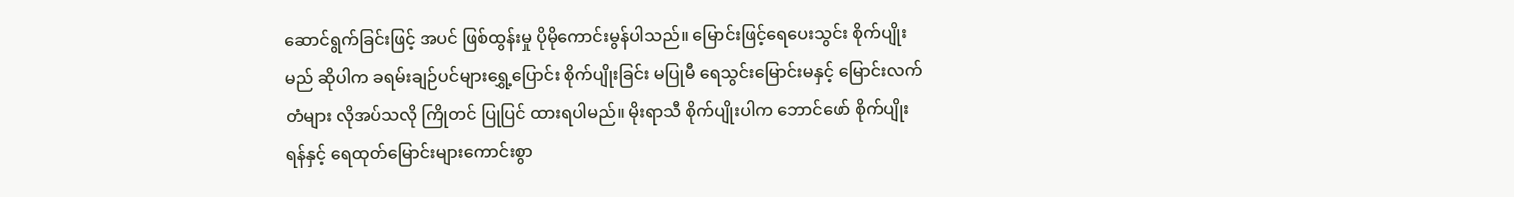ဆောင်ရွက်ခြင်းဖြင့် အပင် ဖြစ်ထွန်းမှု ပိုမိုကောင်းမွန်ပါသည်။ မြောင်းဖြင့်ရေပေးသွင်း စိုက်ပျိုးမည် ဆိုပါက ခရမ်းချဉ်ပင်များရွှေ့ပြောင်း စိုက်ပျိုးခြင်း မပြုမီ ရေသွင်းမြောင်းမနှင့် မြောင်းလက်တံများ လိုအပ်သလို ကြိုတင် ပြုပြင် ထားရပါမည်။ မိုးရာသီ စိုက်ပျိုးပါက ဘောင်ဖော် စိုက်ပျိုးရန်နှင့် ရေထုတ်မြောင်းများကောင်းစွာ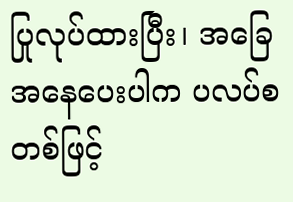ပြုလုပ်ထားပြီး၊ အခြေအနေပေးပါက ပလပ်စတစ်ဖြင့်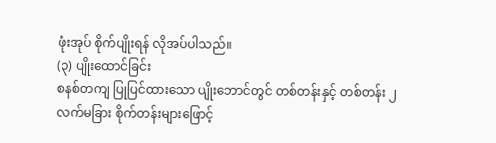ဖုံးအုပ် စိုက်ပျိုးရန် လိုအပ်ပါသည်။
(၃) ပျိုးထောင်ခြင်း
စနစ်တကျ ပြုပြင်ထားသော ပျိုးဘောင်တွင် တစ်တန်းနှင့် တစ်တန်း ၂ လက်မခြား စိုက်တန်းများဖြောင့်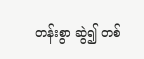တန်းစွာ ဆွဲ၍ တစ်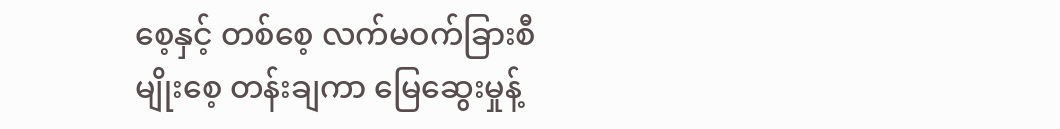စေ့နှင့် တစ်စေ့ လက်မဝက်ခြားစီ မျိုးစေ့ တန်းချကာ မြေဆွေးမှုန့်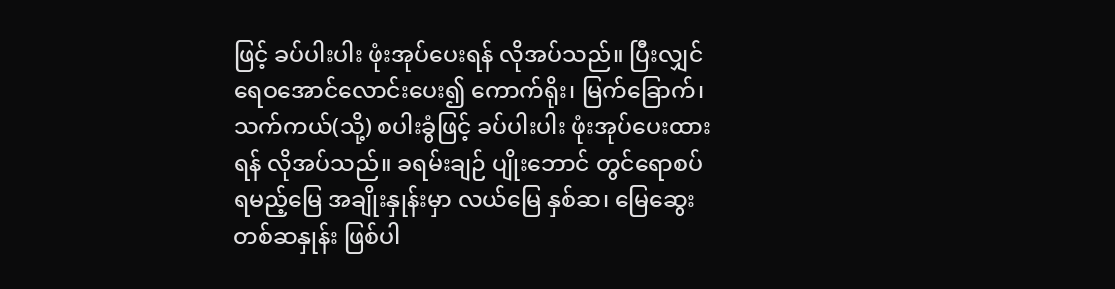ဖြင့် ခပ်ပါးပါး ဖုံးအုပ်ပေးရန် လိုအပ်သည်။ ပြီးလျှင် ရေဝအောင်လောင်းပေး၍ ကောက်ရိုး၊ မြက်ခြောက်၊ သက်ကယ်(သို့) စပါးခွံဖြင့် ခပ်ပါးပါး ဖုံးအုပ်ပေးထားရန် လိုအပ်သည်။ ခရမ်းချဉ် ပျိုးဘောင် တွင်ရောစပ်ရမည့်မြေ အချိုးနှုန်းမှာ လယ်မြေ နှစ်ဆ၊ မြေဆွေး တစ်ဆနှုန်း ဖြစ်ပါ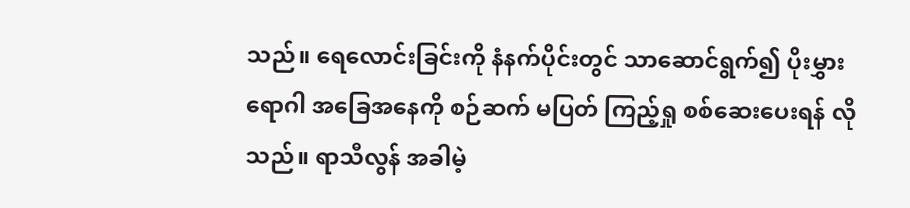သည်။ ရေလောင်းခြင်းကို နံနက်ပိုင်းတွင် သာဆောင်ရွက်၍ ပိုးမွှားရောဂါ အခြေအနေကို စဉ်ဆက် မပြတ် ကြည့်ရှု စစ်ဆေးပေးရန် လိုသည်။ ရာသီလွန် အခါမဲ့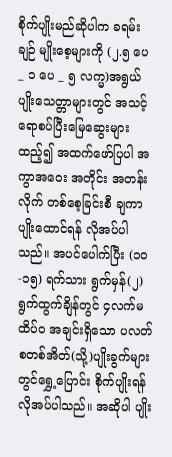စိုက်ပျိုးမည်ဆိုပါက ခရမ်းချဉ် မျိုးစေ့များကို (၂.၅ ပေ _ ၁ ပေ _ ၅ လက္မ)အရွယ် ပျိုးသေတ္တာများတွင် အသင့်ရောစပ်ပြီးမြေဆွေးများ ထည့်၍ အထက်ဖော်ပြပါ အကွာအဝေး အတိုင်း အတန်းလိုက် တစ်စေ့ခြင်းစီ ချကာ ပျိုးထောင်ရန် လိုအပ်ပါသည်။ အပင်ပေါက်ပြီး (၁၀-၁၅) ရက်သား ရွက်မှန်(၂) ရွက်ထွက်ချိန်တွင် ၄လက်မ ထိပ်ဝ အချင်းရှိသော ပလတ်စတစ်အိတ်(သို့)ပျိုးခွက်များတွင်ရွှေ့ပြောင်း စိုက်ပျိုးရန် လိုအပ်ပါသည်။ အဆိုပါ ပျိုး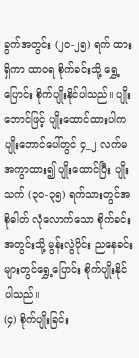ခွက်အတွင်း (၂၀-၂၅) ရက် ထားရှိကာ ထာဝရ စိုက်ခင်းသို့ ရွှေ့ပြောင်း စိုက်ပျိုးနိုင်ပါသည်။ ပျိုးဘောင်ဖြင့် ပျိုးထောင်ထားပါက ပျိုးဘောင်ပေါ်တွင် ၄_၂ လက်မ အကွာထား၍ ပျိုးထောင်ပြီး ပျိုးသက် (၃၀-၃၅) ရက်သားတွင်အစိုဓါတ် လုံလောက်သော စိုက်ခင်း အတွင်းသို့ မွန်းလွဲပိုင်း ညနေခင်းများတွင်ရွှေ့ပြောင်း စိုက်ပျိုးနိုင် ပါသည်။
(၄) စိုက်ပျိုးခြင်း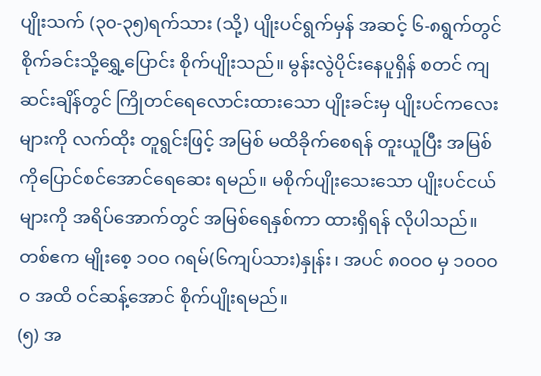ပျိုးသက် (၃၀-၃၅)ရက်သား (သို့) ပျိုးပင်ရွက်မှန် အဆင့် ၆-၈ရွက်တွင် စိုက်ခင်းသို့ရွှေ့ပြောင်း စိုက်ပျိုးသည်။ မွန်းလွဲပိုင်းနေပူရှိန် စတင် ကျဆင်းချိန်တွင် ကြိုတင်ရေလောင်းထားသော ပျိုးခင်းမှ ပျိုးပင်ကလေးများကို လက်ထိုး တူရွင်းဖြင့် အမြစ် မထိခိုက်စေရန် တူးယူပြီး အမြစ်ကိုပြောင်စင်အောင်ရေဆေး ရမည်။ မစိုက်ပျိုးသေးသော ပျိုးပင်ငယ်များကို အရိပ်အောက်တွင် အမြစ်ရေနှစ်ကာ ထားရှိရန် လိုပါသည်။ တစ်ဧက မျိုးစေ့ ၁၀ဝ ဂရမ်(၆ကျပ်သား)နှုန်း၊ အပင် ၈၀ဝဝ မှ ၁၀ဝဝဝ အထိ ဝင်ဆန့်အောင် စိုက်ပျိုးရမည်။
(၅) အ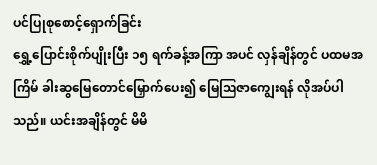ပင်ပြုစုစောင့်ရှောက်ခြင်း
ရွှေ့ပြောင်းစိုက်ပျိုးပြီး ၁၅ ရက်ခန့်အကြာ အပင် လှန်ချိန်တွင် ပထမအကြိမ် ခါးဆွမြေတောင်မြှောက်ပေး၍ မြေဩဇာကျွေးရန် လိုအပ်ပါသည်။ ယင်းအချိန်တွင် မိမိ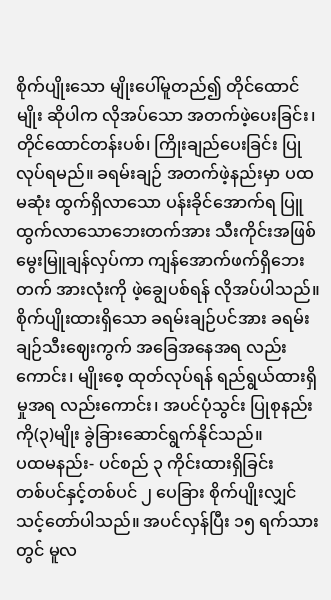စိုက်ပျိုးသော မျိုးပေါ်မူတည်၍ တိုင်ထောင်မျိုး ဆိုပါက လိုအပ်သော အတက်ဖဲ့ပေးခြင်း၊ တိုင်ထောင်တန်းပစ်၊ ကြိုးချည်ပေးခြင်း ပြုလုပ်ရမည်။ ခရမ်းချဉ် အတက်ဖဲ့နည်းမှာ ပထမဆုံး ထွက်ရှိလာသော ပန်းခိုင်အောက်ရ ပြူထွက်လာသောဘေးတက်အား သီးကိုင်းအဖြစ် မွေးမြူချန်လှပ်ကာ ကျန်အောက်ဖက်ရှိဘေးတက် အားလုံးကို ဖဲ့ချွေပစ်ရန် လိုအပ်ပါသည်။ စိုက်ပျိုးထားရှိသော ခရမ်းချဉ်ပင်အား ခရမ်းချဉ်သီးဈေးကွက် အခြေအနေအရ လည်းကောင်း၊ မျိုးစေ့ ထုတ်လုပ်ရန် ရည်ရွယ်ထားရှိမှုအရ လည်းကောင်း၊ အပင်ပုံသွင်း ပြုစုနည်းကို(၃)မျိုး ခွဲခြားဆောင်ရွက်နိုင်သည်။
ပထမနည်း- ပင်စည် ၃ ကိုင်းထားရှိခြင်း
တစ်ပင်နှင့်တစ်ပင် ၂ ပေခြား စိုက်ပျိုးလျှင် သင့်တော်ပါသည်။ အပင်လှန်ပြီး ၁၅ ရက်သားတွင် မူလ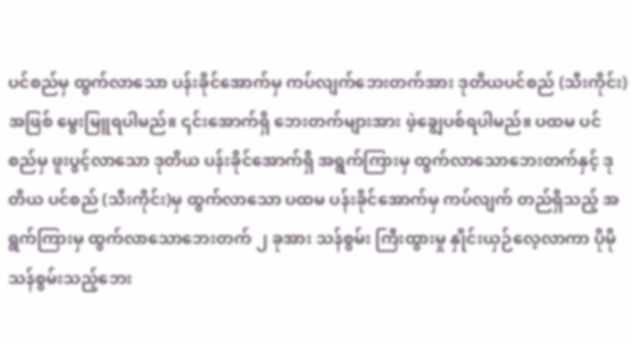ပင်စည်မှ ထွက်လာသော ပန်းခိုင်အောက်မှ ကပ်လျက်ဘေးတက်အား ဒုတိယပင်စည် (သီးကိုင်း) အဖြစ် မွေးမြူရပါမည်။ ၎င်းအောက်ရှိ ဘေးတက်များအား ဖဲ့ချွေပစ်ရပါမည်။ ပထမ ပင်စည်မှ ဖူးပွင့်လာသော ဒုတိယ ပန်းခိုင်အောက်ရှိ အရွက်ကြားမှ ထွက်လာသောဘေးတက်နှင့် ဒုတိယ ပင်စည် (သီးကိုင်း)မှ ထွက်လာသော ပထမ ပန်းခိုင်အောက်မှ ကပ်လျက် တည်ရှိသည့် အရွက်ကြားမှ ထွက်လာသောဘေးတက် ၂ ခုအား သန်စွမ်း ကြီးထွားမှု နှိုင်းယှဉ်လေ့လာကာ ပိုမို သန်စွမ်းသည့်ဘေး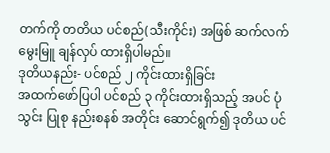တက်ကို တတိယ ပင်စည်(သီးကိုင်း) အဖြစ် ဆက်လက်မွေးမြူ ချန်လှပ် ထားရှိပါမည်။
ဒုတိယနည်း- ပင်စည် ၂ ကိုင်းထားရှိခြင်း
အထက်ဖော်ပြပါ ပင်စည် ၃ ကိုင်းထားရှိသည့် အပင် ပုံသွင်း ပြုစု နည်းစနစ် အတိုင်း ဆောင်ရွက်၍ ဒုတိယ ပင်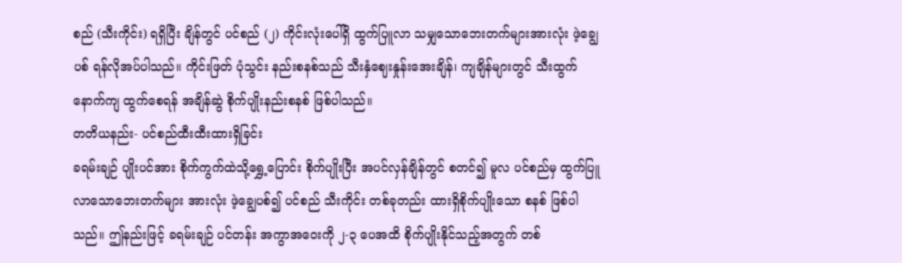စည် (သီးကိုင်း) ရရှိပြီး ချိန်တွင် ပင်စည် (၂) ကိုင်းလုံးပေါ်ရှိ ထွက်ပြူလာ သမျှသောဘေးတက်များအားလုံး ဖဲ့ချွေပစ် ရန်လိုအပ်ပါသည်။ ကိုင်းဖြတ် ပုံသွင်း နည်းစနစ်သည် သီးနှံဈေးနှုန်းအေးချိန်၊ ကျချိန်များတွင် သီးထွက်နောက်ကျ ထွက်စေရန် အချိန်ဆွဲ စိုက်ပျိုးနည်းစနစ် ဖြစ်ပါသည်။
တတိယနည်း- ပင်စည်ထီးထီးထားရှိခြင်း
ခရမ်းချဉ် ပျိုးပင်အား စိုက်ကွက်ထဲသို့ရွှေ့ပြောင်း စိုက်ပျိုးပြီး အပင်လှန်ချိန်တွင် စတင်၍ မူလ ပင်စည်မှ ထွက်ပြူလာသောဘေးတက်များ အားလုံး ဖဲ့ချွေပစ်၍ ပင်စည် သီးကိုင်း တစ်ခုတည်း ထားရှိစိုက်ပျိုးသော စနစ် ဖြစ်ပါသည်။ ဤနည်းဖြင့် ခရမ်းချဉ် ပင်တန်း အကွာအဝေးကို ၂-၃ ပေအထိ စိုက်ပျိုးနိုင်သည့်အတွက် တစ်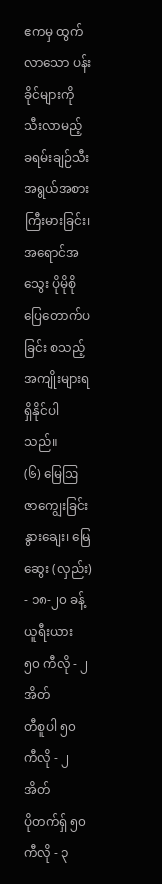ဧကမှ ထွက်လာသော ပန်းခိုင်များကို သီးလာမည့် ခရမ်းချဉ်သီး အရွယ်အစား ကြီးမားခြင်း၊ အရောင်အသွေး ပိုမိုစိုပြေတောက်ပခြင်း စသည့် အကျိုးများရရှိနိုင်ပါသည်။
(၆) မြေဩဇာကျွေးခြင်း
နွားချေး၊ မြေဆွေး (လှည်း) - ၁၈-၂၀ ခန့်
ယူရီးယား ၅၀ ကီလို - ၂ အိတ်
တီစူပါ ၅၀ ကီလို - ၂ အိတ်
ပိုတက်ရှ် ၅၀ ကီလို - ၃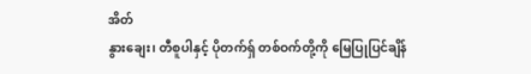အိတ်
နွားချေး၊ တီစူပါနှင့် ပိုတက်ရှ် တစ်ဝက်တို့ကို မြေပြုပြင်ချိန်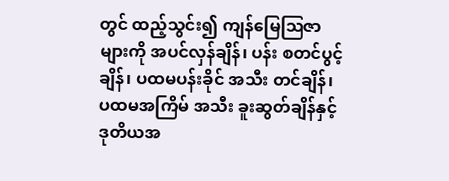တွင် ထည့်သွင်း၍ ကျန်မြေဩဇာများကို အပင်လှန်ချိန်၊ ပန်း စတင်ပွင့်ချိန်၊ ပထမပန်းခိုင် အသီး တင်ချိန်၊ ပထမအကြိမ် အသီး ခူးဆွတ်ချိန်နှင့် ဒုတိယအ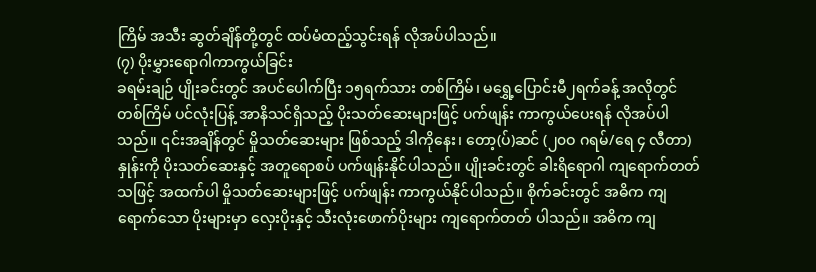ကြိမ် အသီး ဆွတ်ချိန်တို့တွင် ထပ်မံထည့်သွင်းရန် လိုအပ်ပါသည်။
(၇) ပိုးမွှားရောဂါကာကွယ်ခြင်း
ခရမ်းချဉ် ပျိုးခင်းတွင် အပင်ပေါက်ပြီး ၁၅ရက်သား တစ်ကြိမ်၊ မရွှေ့ပြောင်းမီ၂ရက်ခန့် အလိုတွင် တစ်ကြိမ် ပင်လုံးပြန့် အာနိသင်ရှိသည့် ပိုးသတ်ဆေးများဖြင့် ပက်ဖျန်း ကာကွယ်ပေးရန် လိုအပ်ပါသည်။ ၎င်းအချိန်တွင် မှိုသတ်ဆေးများ ဖြစ်သည့် ဒါကိုနေး၊ တော့(ပ်)ဆင် (၂၀ဝ ဂရမ်/ရေ ၄ လီတာ)နှုန်းကို ပိုးသတ်ဆေးနှင့် အတူရောစပ် ပက်ဖျန်းနိုင်ပါသည်။ ပျိုးခင်းတွင် ခါးရိရောဂါ ကျရောက်တတ်သဖြင့် အထက်ပါ မှိုသတ်ဆေးများဖြင့် ပက်ဖျန်း ကာကွယ်နိုင်ပါသည်။ စိုက်ခင်းတွင် အဓိက ကျရောက်သော ပိုးများမှာ လှေးပိုးနှင့် သီးလုံးဖောက်ပိုးများ ကျရောက်တတ် ပါသည်။ အဓိက ကျ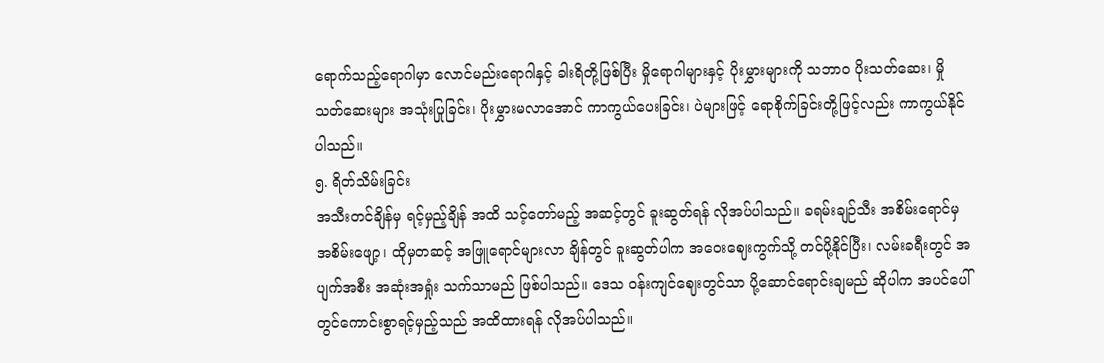ရောက်သည့်ရောဂါမှာ လောင်မည်းရောဂါနှင့် ခါးရိတို့ဖြစ်ပြီး မှိုရောဂါများနှင့် ပိုးမွှားများကို သဘာဝ ပိုးသတ်ဆေး၊ မှိုသတ်ဆေးများ အသုံးပြုခြင်း၊ ပိုးမွှားမလာအောင် ကာကွယ်ပေးခြင်း၊ ပဲများဖြင့် ရောစိုက်ခြင်းတို့ဖြင့်လည်း ကာကွယ်နိုင်ပါသည်။
၅. ရိတ်သိမ်းခြင်း
အသီးတင်ချိန်မှ ရင့်မှည့်ချိန် အထိ သင့်တော်မည့် အဆင့်တွင် ခူးဆွတ်ရန် လိုအပ်ပါသည်။ ခရမ်းချဉ်သီး အစိမ်းရောင်မှ အစိမ်းဖျော့၊ ထိုမှတဆင့် အဖြူရောင်များလာ ချိန်တွင် ခူးဆွတ်ပါက အဝေးဈေးကွက်သို့ တင်ပို့နိုင်ပြီး၊ လမ်းခရီးတွင် အပျက်အစီး အဆုံးအရှုံး သက်သာမည် ဖြစ်ပါသည်။ ဒေသ ဝန်းကျင်ဈေးတွင်သာ ပို့ဆောင်ရောင်းချမည် ဆိုပါက အပင်ပေါ်တွင်ကောင်းစွာရင့်မှည့်သည် အထိထားရန် လိုအပ်ပါသည်။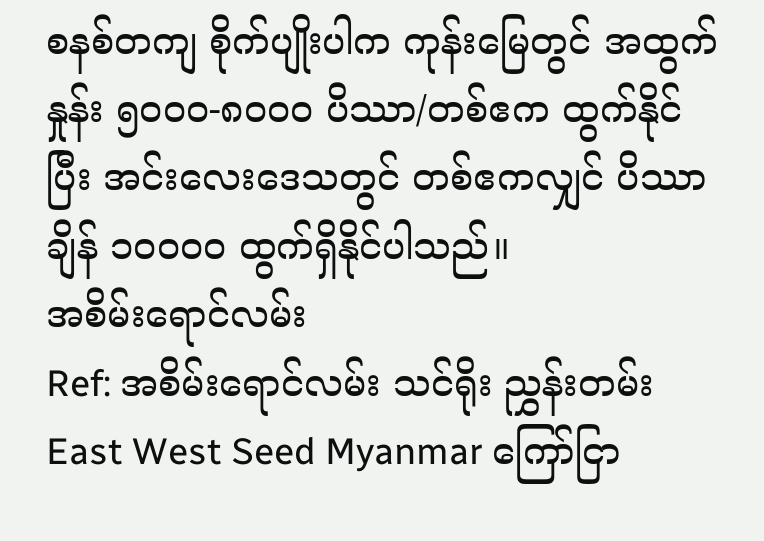စနစ်တကျ စိုက်ပျိုးပါက ကုန်းမြေတွင် အထွက်နှုန်း ၅၀ဝဝ-၈၀ဝဝ ပိဿာ/တစ်ဧက ထွက်နိုင်ပြီး အင်းလေးဒေသတွင် တစ်ဧကလျှင် ပိဿာချိန် ၁၀ဝဝဝ ထွက်ရှိနိုင်ပါသည်။
အစိမ်းရောင်လမ်း
Ref: အစိမ်းရောင်လမ်း သင်ရိုး ညွှန်းတမ်း
East West Seed Myanmar ကြော်ငြာ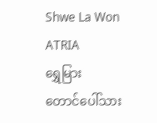Shwe La Won
ATRIA
ရွှေမြား
တောင်ပေါ်သား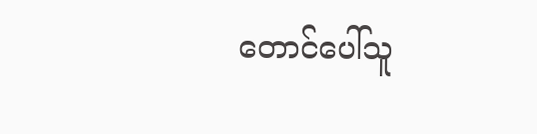တောင်ပေါ်သူ